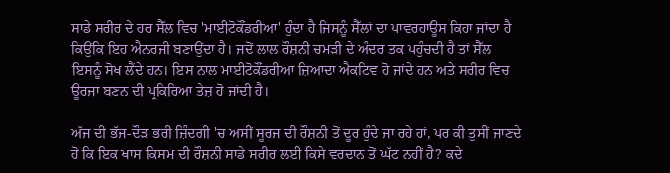ਸਾਡੇ ਸਰੀਰ ਦੇ ਹਰ ਸੈੱਲ ਵਿਚ 'ਮਾਈਟੋਕੌਂਡਰੀਆ' ਹੁੰਦਾ ਹੈ ਜਿਸਨੂੰ ਸੈੱਲਾਂ ਦਾ ਪਾਵਰਹਾਊਸ ਕਿਹਾ ਜਾਂਦਾ ਹੈ ਕਿਉਂਕਿ ਇਹ ਐਨਰਜੀ ਬਣਾਉਂਦਾ ਹੈ। ਜਦੋਂ ਲਾਲ ਰੌਸ਼ਨੀ ਚਮੜੀ ਦੇ ਅੰਦਰ ਤਕ ਪਹੁੰਚਦੀ ਹੈ ਤਾਂ ਸੈੱਲ ਇਸਨੂੰ ਸੋਖ ਲੈਂਦੇ ਹਨ। ਇਸ ਨਾਲ ਮਾਈਟੋਕੌਂਡਰੀਆ ਜ਼ਿਆਦਾ ਐਕਟਿਵ ਹੋ ਜਾਂਦੇ ਹਨ ਅਤੇ ਸਰੀਰ ਵਿਚ ਊਰਜਾ ਬਣਨ ਦੀ ਪ੍ਰਕਿਰਿਆ ਤੇਜ਼ ਹੋ ਜਾਂਦੀ ਹੈ।

ਅੱਜ ਦੀ ਭੱਜ-ਦੌੜ ਭਰੀ ਜ਼ਿੰਦਗੀ 'ਚ ਅਸੀਂ ਸੂਰਜ ਦੀ ਰੌਸ਼ਨੀ ਤੋਂ ਦੂਰ ਹੁੰਦੇ ਜਾ ਰਹੇ ਹਾਂ, ਪਰ ਕੀ ਤੁਸੀਂ ਜਾਣਦੇ ਹੋ ਕਿ ਇਕ ਖਾਸ ਕਿਸਮ ਦੀ ਰੌਸ਼ਨੀ ਸਾਡੇ ਸਰੀਰ ਲਈ ਕਿਸੇ ਵਰਦਾਨ ਤੋਂ ਘੱਟ ਨਹੀਂ ਹੈ? ਕਦੇ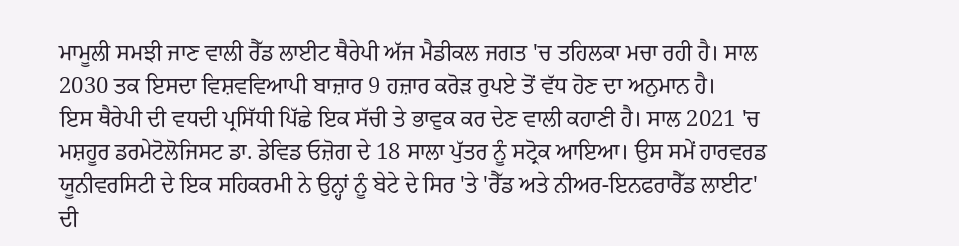ਮਾਮੂਲੀ ਸਮਝੀ ਜਾਣ ਵਾਲੀ ਰੈੱਡ ਲਾਈਟ ਥੈਰੇਪੀ ਅੱਜ ਮੈਡੀਕਲ ਜਗਤ 'ਚ ਤਹਿਲਕਾ ਮਚਾ ਰਹੀ ਹੈ। ਸਾਲ 2030 ਤਕ ਇਸਦਾ ਵਿਸ਼ਵਵਿਆਪੀ ਬਾਜ਼ਾਰ 9 ਹਜ਼ਾਰ ਕਰੋੜ ਰੁਪਏ ਤੋਂ ਵੱਧ ਹੋਣ ਦਾ ਅਨੁਮਾਨ ਹੈ।
ਇਸ ਥੈਰੇਪੀ ਦੀ ਵਧਦੀ ਪ੍ਰਸਿੱਧੀ ਪਿੱਛੇ ਇਕ ਸੱਚੀ ਤੇ ਭਾਵੁਕ ਕਰ ਦੇਣ ਵਾਲੀ ਕਹਾਣੀ ਹੈ। ਸਾਲ 2021 'ਚ ਮਸ਼ਹੂਰ ਡਰਮੇਟੋਲੋਜਿਸਟ ਡਾ. ਡੇਵਿਡ ਓਜ਼ੋਗ ਦੇ 18 ਸਾਲਾ ਪੁੱਤਰ ਨੂੰ ਸਟ੍ਰੋਕ ਆਇਆ। ਉਸ ਸਮੇਂ ਹਾਰਵਰਡ ਯੂਨੀਵਰਸਿਟੀ ਦੇ ਇਕ ਸਹਿਕਰਮੀ ਨੇ ਉਨ੍ਹਾਂ ਨੂੰ ਬੇਟੇ ਦੇ ਸਿਰ 'ਤੇ 'ਰੈੱਡ ਅਤੇ ਨੀਅਰ-ਇਨਫਰਾਰੈੱਡ ਲਾਈਟ' ਦੀ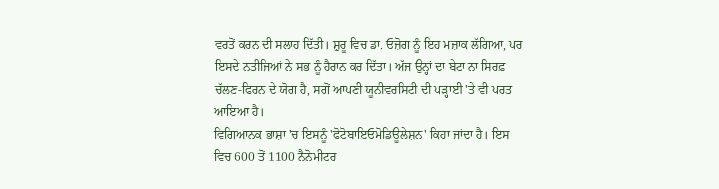ਵਰਤੋਂ ਕਰਨ ਦੀ ਸਲਾਹ ਦਿੱਤੀ। ਸ਼ੁਰੂ ਵਿਚ ਡਾ. ਓਜ਼ੋਗ ਨੂੰ ਇਹ ਮਜ਼ਾਕ ਲੱਗਿਆ, ਪਰ ਇਸਦੇ ਨਤੀਜਿਆਂ ਨੇ ਸਭ ਨੂੰ ਹੈਰਾਨ ਕਰ ਦਿੱਤਾ। ਅੱਜ ਉਨ੍ਹਾਂ ਦਾ ਬੇਟਾ ਨਾ ਸਿਰਫ਼ ਚੱਲਣ-ਫਿਰਨ ਦੇ ਯੋਗ ਹੈ, ਸਗੋਂ ਆਪਣੀ ਯੂਨੀਵਰਸਿਟੀ ਦੀ ਪੜ੍ਹਾਈ 'ਤੇ ਵੀ ਪਰਤ ਆਇਆ ਹੈ।
ਵਿਗਿਆਨਕ ਭਾਸ਼ਾ 'ਚ ਇਸਨੂੰ 'ਫੋਟੋਬਾਇਓਮੋਡਿਊਲੇਸ਼ਨ' ਕਿਹਾ ਜਾਂਦਾ ਹੈ। ਇਸ ਵਿਚ 600 ਤੋਂ 1100 ਨੈਨੋਮੀਟਰ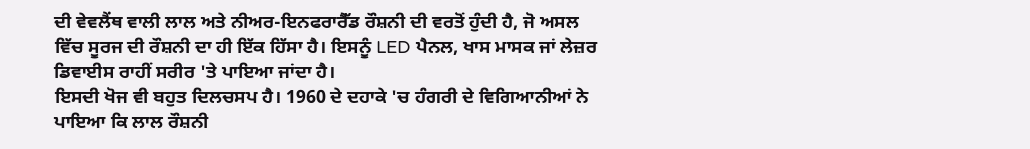ਦੀ ਵੇਵਲੈਂਥ ਵਾਲੀ ਲਾਲ ਅਤੇ ਨੀਅਰ-ਇਨਫਰਾਰੈੱਡ ਰੌਸ਼ਨੀ ਦੀ ਵਰਤੋਂ ਹੁੰਦੀ ਹੈ, ਜੋ ਅਸਲ ਵਿੱਚ ਸੂਰਜ ਦੀ ਰੌਸ਼ਨੀ ਦਾ ਹੀ ਇੱਕ ਹਿੱਸਾ ਹੈ। ਇਸਨੂੰ LED ਪੈਨਲ, ਖਾਸ ਮਾਸਕ ਜਾਂ ਲੇਜ਼ਰ ਡਿਵਾਈਸ ਰਾਹੀਂ ਸਰੀਰ 'ਤੇ ਪਾਇਆ ਜਾਂਦਾ ਹੈ।
ਇਸਦੀ ਖੋਜ ਵੀ ਬਹੁਤ ਦਿਲਚਸਪ ਹੈ। 1960 ਦੇ ਦਹਾਕੇ 'ਚ ਹੰਗਰੀ ਦੇ ਵਿਗਿਆਨੀਆਂ ਨੇ ਪਾਇਆ ਕਿ ਲਾਲ ਰੌਸ਼ਨੀ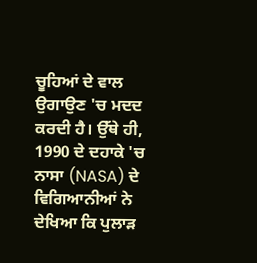ਚੂਹਿਆਂ ਦੇ ਵਾਲ ਉਗਾਉਣ 'ਚ ਮਦਦ ਕਰਦੀ ਹੈ। ਉੱਥੇ ਹੀ, 1990 ਦੇ ਦਹਾਕੇ 'ਚ ਨਾਸਾ (NASA) ਦੇ ਵਿਗਿਆਨੀਆਂ ਨੇ ਦੇਖਿਆ ਕਿ ਪੁਲਾੜ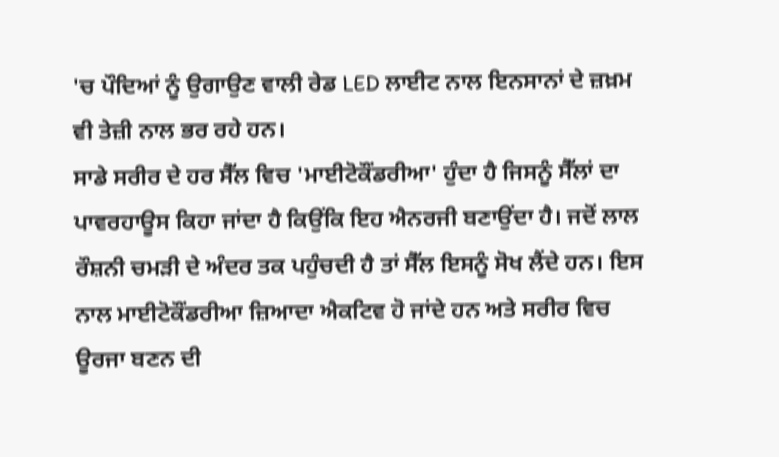'ਚ ਪੌਦਿਆਂ ਨੂੰ ਉਗਾਉਣ ਵਾਲੀ ਰੇਡ LED ਲਾਈਟ ਨਾਲ ਇਨਸਾਨਾਂ ਦੇ ਜ਼ਖ਼ਮ ਵੀ ਤੇਜ਼ੀ ਨਾਲ ਭਰ ਰਹੇ ਹਨ।
ਸਾਡੇ ਸਰੀਰ ਦੇ ਹਰ ਸੈੱਲ ਵਿਚ 'ਮਾਈਟੋਕੌਂਡਰੀਆ' ਹੁੰਦਾ ਹੈ ਜਿਸਨੂੰ ਸੈੱਲਾਂ ਦਾ ਪਾਵਰਹਾਊਸ ਕਿਹਾ ਜਾਂਦਾ ਹੈ ਕਿਉਂਕਿ ਇਹ ਐਨਰਜੀ ਬਣਾਉਂਦਾ ਹੈ। ਜਦੋਂ ਲਾਲ ਰੌਸ਼ਨੀ ਚਮੜੀ ਦੇ ਅੰਦਰ ਤਕ ਪਹੁੰਚਦੀ ਹੈ ਤਾਂ ਸੈੱਲ ਇਸਨੂੰ ਸੋਖ ਲੈਂਦੇ ਹਨ। ਇਸ ਨਾਲ ਮਾਈਟੋਕੌਂਡਰੀਆ ਜ਼ਿਆਦਾ ਐਕਟਿਵ ਹੋ ਜਾਂਦੇ ਹਨ ਅਤੇ ਸਰੀਰ ਵਿਚ ਊਰਜਾ ਬਣਨ ਦੀ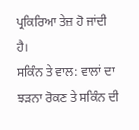ਪ੍ਰਕਿਰਿਆ ਤੇਜ਼ ਹੋ ਜਾਂਦੀ ਹੈ।
ਸਕਿੰਨ ਤੇ ਵਾਲ: ਵਾਲਾਂ ਦਾ ਝੜਨਾ ਰੋਕਣ ਤੇ ਸਕਿੰਨ ਦੀ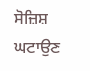ਸੋਜ਼ਿਸ਼ ਘਟਾਉਣ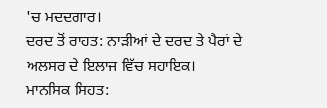'ਚ ਮਦਦਗਾਰ।
ਦਰਦ ਤੋਂ ਰਾਹਤ: ਨਾੜੀਆਂ ਦੇ ਦਰਦ ਤੇ ਪੈਰਾਂ ਦੇ ਅਲਸਰ ਦੇ ਇਲਾਜ ਵਿੱਚ ਸਹਾਇਕ।
ਮਾਨਸਿਕ ਸਿਹਤ: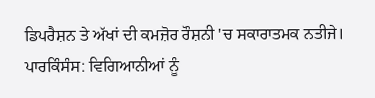ਡਿਪਰੈਸ਼ਨ ਤੇ ਅੱਖਾਂ ਦੀ ਕਮਜ਼ੋਰ ਰੌਸ਼ਨੀ 'ਚ ਸਕਾਰਾਤਮਕ ਨਤੀਜੇ।
ਪਾਰਕਿੰਸੰਸ: ਵਿਗਿਆਨੀਆਂ ਨੂੰ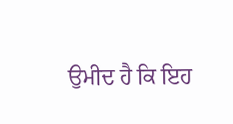ਉਮੀਦ ਹੈ ਕਿ ਇਹ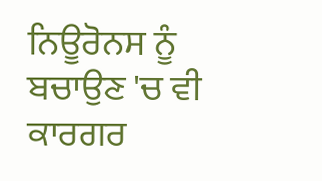ਨਿਊਰੋਨਸ ਨੂੰ ਬਚਾਉਣ 'ਚ ਵੀ ਕਾਰਗਰ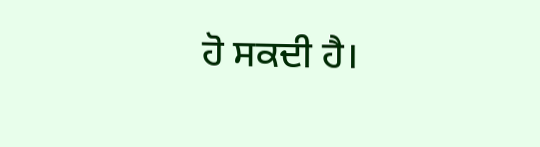ਹੋ ਸਕਦੀ ਹੈ।